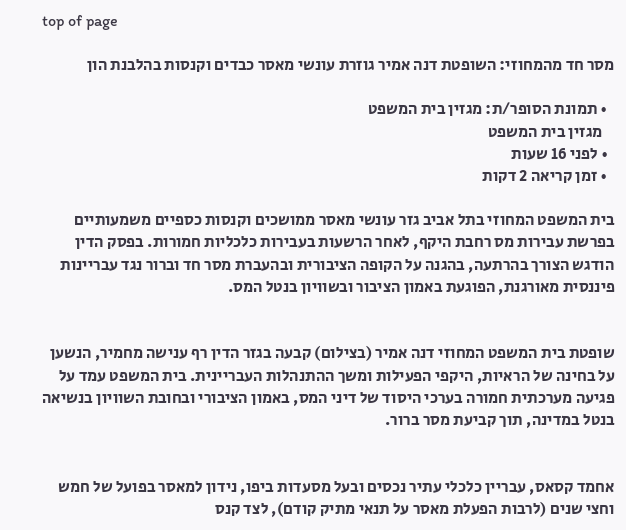top of page

מסר חד מהמחוזי: השופטת דנה אמיר גוזרת עונשי מאסר כבדים וקנסות בהלבנת הון

  • תמונת הסופר/ת: מגזין בית המשפט
    מגזין בית המשפט
  • לפני 16 שעות
  • זמן קריאה 2 דקות

בית המשפט המחוזי בתל אביב גזר עונשי מאסר ממושכים וקנסות כספיים משמעותיים בפרשת עבירות מס רחבת היקף, לאחר הרשעות בעבירות כלכליות חמורות. בפסק הדין הודגש הצורך בהרתעה, בהגנה על הקופה הציבורית ובהעברת מסר חד וברור נגד עבריינות פיננסית מאורגנת, הפוגעת באמון הציבור ובשוויון בנטל המס.


שופטת בית המשפט המחוזי דנה אמיר (בצילום) קבעה בגזר הדין רף ענישה מחמיר, הנשען על בחינה של הראיות, היקפי הפעילות ומשך ההתנהלות העבריינית. בית המשפט עמד על פגיעה מערכתית חמורה בערכי היסוד של דיני המס, באמון הציבורי ובחובת השוויון בנשיאה בנטל במדינה, תוך קביעת מסר ברור.


אחמד קסאס, עבריין כלכלי עתיר נכסים ובעל מסעדות ביפו, נידון למאסר בפועל של חמש וחצי שנים (לרבות הפעלת מאסר על תנאי מתיק קודם), לצד קנס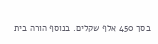בסך 450 אלף שקלים. בנוסף הורה בית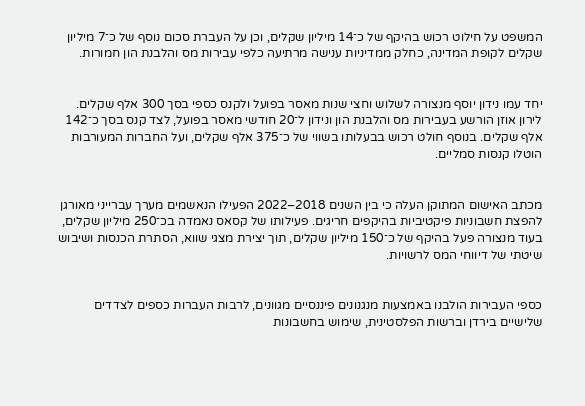המשפט על חילוט רכוש בהיקף של כ־14 מיליון שקלים, וכן על העברת סכום נוסף של כ־7 מיליון שקלים לקופת המדינה, כחלק ממדיניות ענישה מרתיעה כלפי עבירות מס והלבנת הון חמורות.


יחד עמו נידון יוסף מנצורה לשלוש וחצי שנות מאסר בפועל ולקנס כספי בסך 300 אלף שקלים. לירון אוזן הורשע בעבירות מס והלבנת הון ונידון ל־20 חודשי מאסר בפועל, לצד קנס בסך כ־142 אלף שקלים. בנוסף חולט רכוש בבעלותו בשווי של כ־375 אלף שקלים, ועל החברות המעורבות הוטלו קנסות סמליים.


מכתב האישום המתוקן העלה כי בין השנים 2018–2022 הפעילו הנאשמים מערך עברייני מאורגן להפצת חשבוניות פיקטיביות בהיקפים חריגים. פעילותו של קסאס נאמדה בכ־250 מיליון שקלים, בעוד מנצורה פעל בהיקף של כ־150 מיליון שקלים, תוך יצירת מצגי שווא, הסתרת הכנסות ושיבוש שיטתי של דיווחי המס לרשויות.


כספי העבירות הולבנו באמצעות מנגנונים פיננסיים מגוונים, לרבות העברות כספים לצדדים שלישיים בירדן וברשות הפלסטינית, שימוש בחשבונות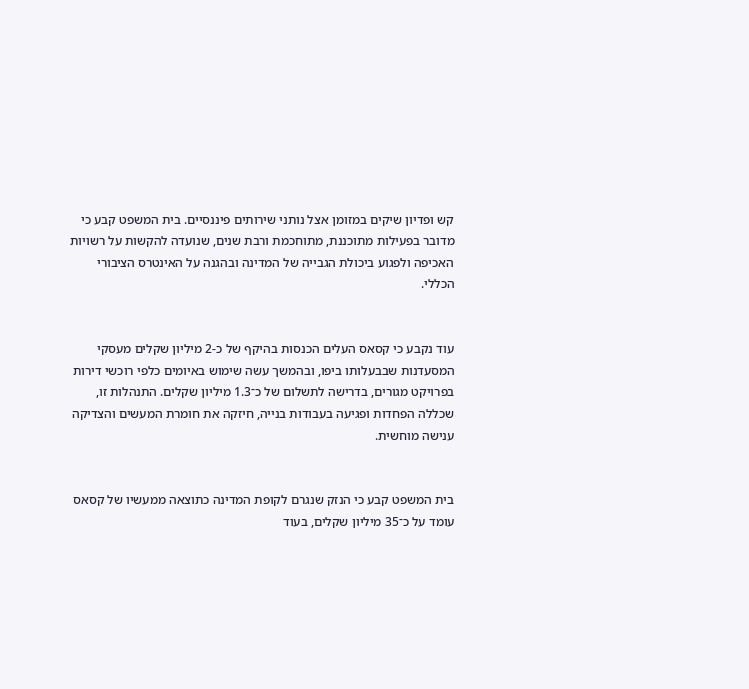קש ופדיון שיקים במזומן אצל נותני שירותים פיננסיים. בית המשפט קבע כי מדובר בפעילות מתוכננת, מתוחכמת ורבת שנים, שנועדה להקשות על רשויות האכיפה ולפגוע ביכולת הגבייה של המדינה ובהגנה על האינטרס הציבורי הכללי.


עוד נקבע כי קסאס העלים הכנסות בהיקף של כ-2 מיליון שקלים מעסקי המסעדנות שבבעלותו ביפו, ובהמשך עשה שימוש באיומים כלפי רוכשי דירות בפרויקט מגורים, בדרישה לתשלום של כ־1.3 מיליון שקלים. התנהלות זו, שכללה הפחדות ופגיעה בעבודות בנייה, חיזקה את חומרת המעשים והצדיקה ענישה מוחשית.


בית המשפט קבע כי הנזק שנגרם לקופת המדינה כתוצאה ממעשיו של קסאס עומד על כ־35 מיליון שקלים, בעוד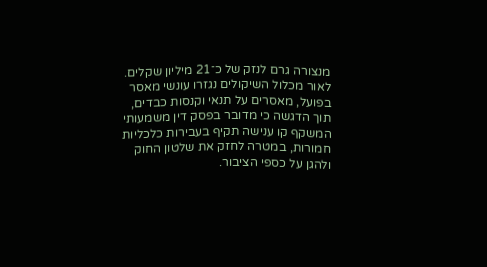מנצורה גרם לנזק של כ־21 מיליון שקלים. לאור מכלול השיקולים נגזרו עונשי מאסר בפועל, מאסרים על תנאי וקנסות כבדים, תוך הדגשה כי מדובר בפסק דין משמעותי המשקף קו ענישה תקיף בעבירות כלכליות חמורות, במטרה לחזק את שלטון החוק ולהגן על כספי הציבור.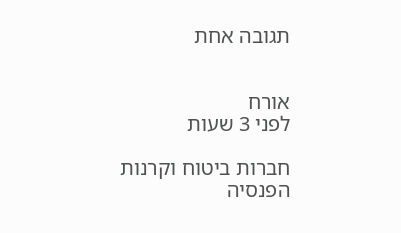תגובה אחת


אורח
לפני 3 שעות

חברות ביטוח וקרנות הפנסיה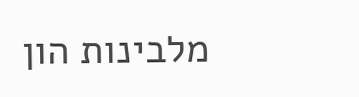מלבינות הון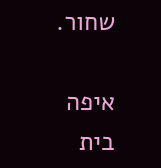שחור.

איפה בית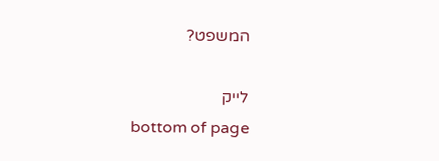המשפט?

לייק
bottom of page